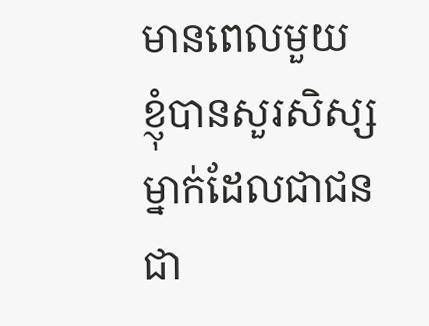មានពេលមួយ ខ្ញុំបានសួរសិស្សម្នាក់ដែលជាជនជា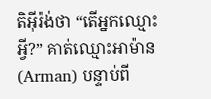តិអ៊ីរ៉ង់ថា “តើអ្នកឈ្មោះអ្វី?” គាត់ឈ្មោះអាម៉ាន(Arman) បន្ទាប់ពី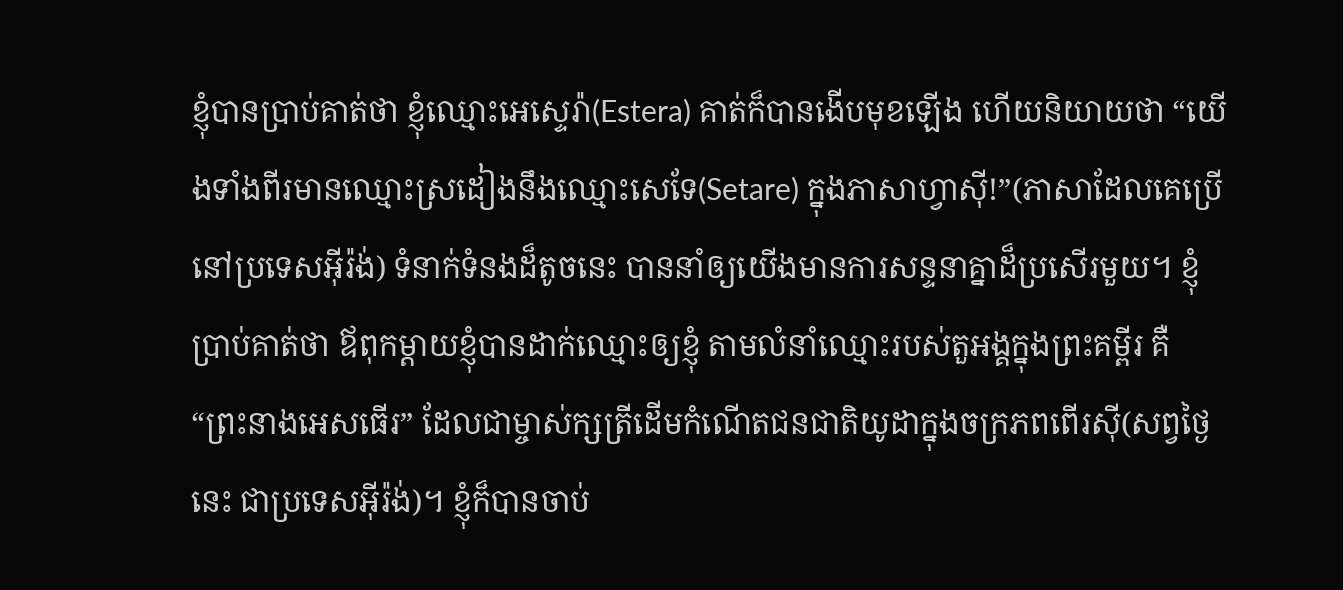ខ្ញុំបានប្រាប់គាត់ថា ខ្ញុំឈ្មោះអេស្ទេរ៉ា(Estera) គាត់ក៏បានងើបមុខឡើង ហើយនិយាយថា “យើងទាំងពីរមានឈ្មោះស្រដៀងនឹងឈ្មោះសេទែ(Setare) ក្នុងភាសាហ្វាស៊ី!”(ភាសាដែលគេប្រើនៅប្រទេសអ៊ីរ៉ង់) ទំនាក់ទំនងដ៏តូចនេះ បាននាំឲ្យយើងមានការសន្ទនាគ្នាដ៏ប្រសើរមួយ។ ខ្ញុំប្រាប់គាត់ថា ឪពុកម្តាយខ្ញុំបានដាក់ឈ្មោះឲ្យខ្ញុំ តាមលំនាំឈ្មោះរបស់តួអង្គក្នុងព្រះគម្ពីរ គឺ “ព្រះនាងអេសធើរ” ដែលជាម្ចាស់ក្សត្រីដើមកំណើតជនជាតិយូដាក្នុងចក្រភពពើរស៊ី(សព្វថ្ងៃនេះ ជាប្រទេសអ៊ីរ៉ង់)។ ខ្ញុំក៏បានចាប់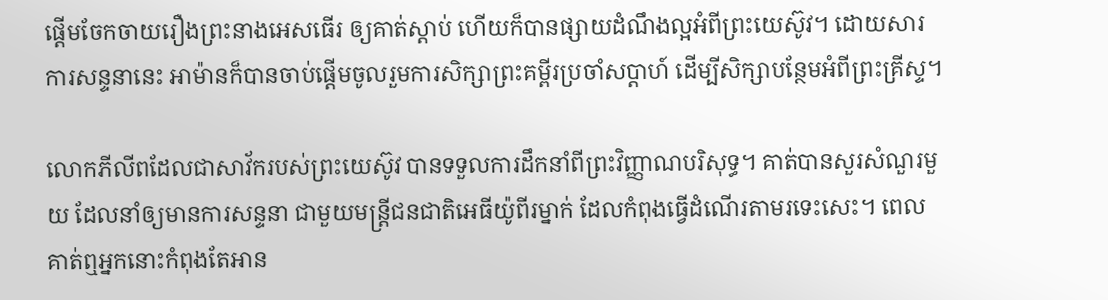ផ្តើមចែកចាយរឿងព្រះនាងអេសធើរ ឲ្យគាត់ស្តាប់ ហើយក៏បានផ្សាយដំណឹងល្អអំពីព្រះយេស៊ូវ។ ដោយសារការសន្ទនានេះ អាម៉ានក៏បានចាប់ផ្តើមចូលរួមការសិក្សាព្រះគម្ពីរប្រចាំសប្តាហ៍ ដើម្បីសិក្សាបន្ថែមអំពីព្រះគ្រីស្ទ។

លោកភីលីពដែលជាសាវ័ករបស់ព្រះយេស៊ូវ បានទទួលការដឹកនាំពីព្រះវិញ្ញាណបរិសុទ្ធ។ គាត់បានសួរសំណួរមួយ ដែលនាំឲ្យមានការសន្ទនា ជាមួយមន្រ្តីជនជាតិអេធីយ៉ូពីរម្នាក់ ដែលកំពុងធ្វើដំណើរតាមរទេះសេះ។ ពេលគាត់ឮអ្នកនោះកំពុងតែអាន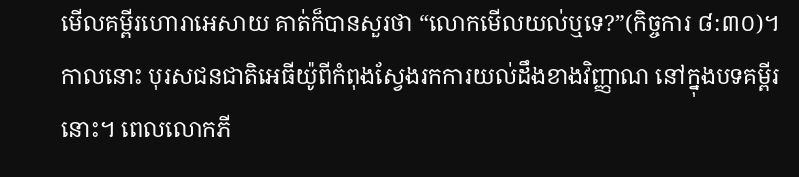មើលគម្ពីរហោរាអេសាយ គាត់ក៏បានសួរថា “លោកមើលយល់ឬទេ?”(កិច្ចការ ៨:៣០)។ កាលនោះ បុរសជនជាតិអេធីយ៉ូពីកំពុងស្វែងរកការយល់ដឹងខាងវិញ្ញាណ នៅក្នុងបទគម្ពីរនោះ។ ពេលលោកភី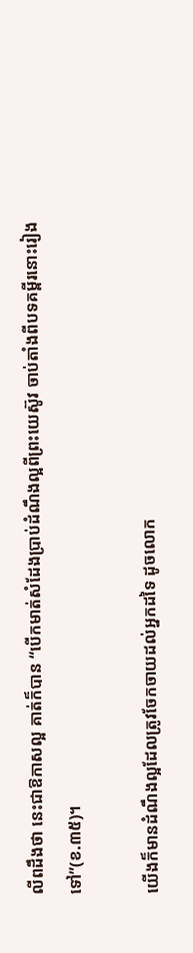លីពដឹងថា នេះជាឱកាសល្អ គាត់ក៏បាន “បើកមាត់សំដែងប្រាប់ដំណឹងល្អពីព្រះយេស៊ូវ ចាប់តាំងពីបទគម្ពីរនោះរៀងទៅ”(ខ.៣៥)។

យើងក៏មានដំណឹងល្អដែលត្រូវចែកចាយដល់អ្នកដទៃ ដូចលោក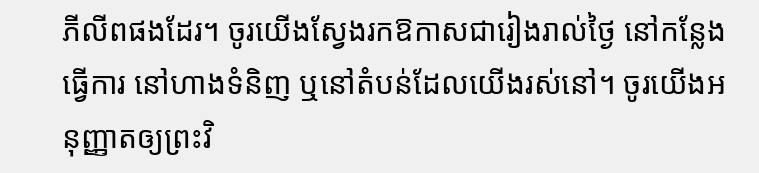ភីលីពផងដែរ។ ចូរយើងស្វែងរកឱកាសជារៀងរាល់ថ្ងៃ នៅកន្លែងធ្វើការ នៅហាងទំនិញ ឬនៅតំបន់ដែលយើងរស់នៅ។ ចូរយើងអនុញ្ញាតឲ្យព្រះវិ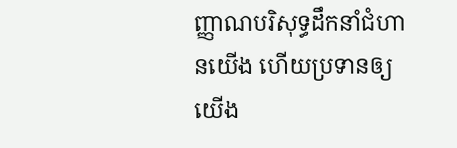ញ្ញាណបរិសុទ្ធដឹកនាំជំហានយើង ហើយប្រទានឲ្យយើង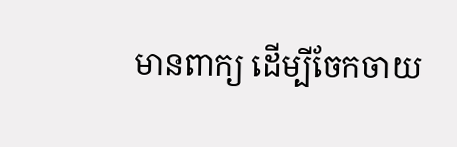មានពាក្យ ដើម្បីចែកចាយ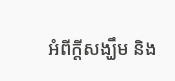អំពីក្តីសង្ឃឹម និង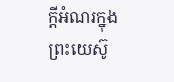ក្តីអំណរក្នុងព្រះយេស៊ូ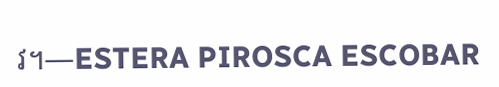វ។—ESTERA PIROSCA ESCOBAR